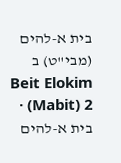בית א-להים (מבי"ט) ב
Beit Elokim (Mabit) 2 · בית א-להים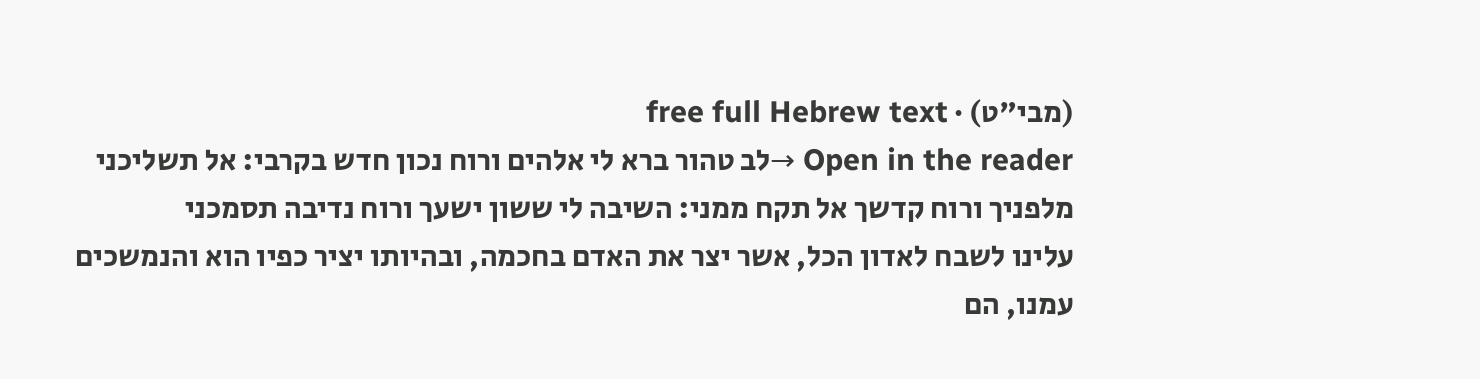(מבי"ט) · free full Hebrew text
Open in the reader →לב טהור ברא לי אלהים ורוח נכון חדש בקרבי: אל תשליכני מלפניך ורוח קדשך אל תקח ממני: השיבה לי ששון ישעך ורוח נדיבה תסמכני
עלינו לשבח לאדון הכל, אשר יצר את האדם בחכמה, ובהיותו יציר כפיו הוא והנמשכים עמנו, הם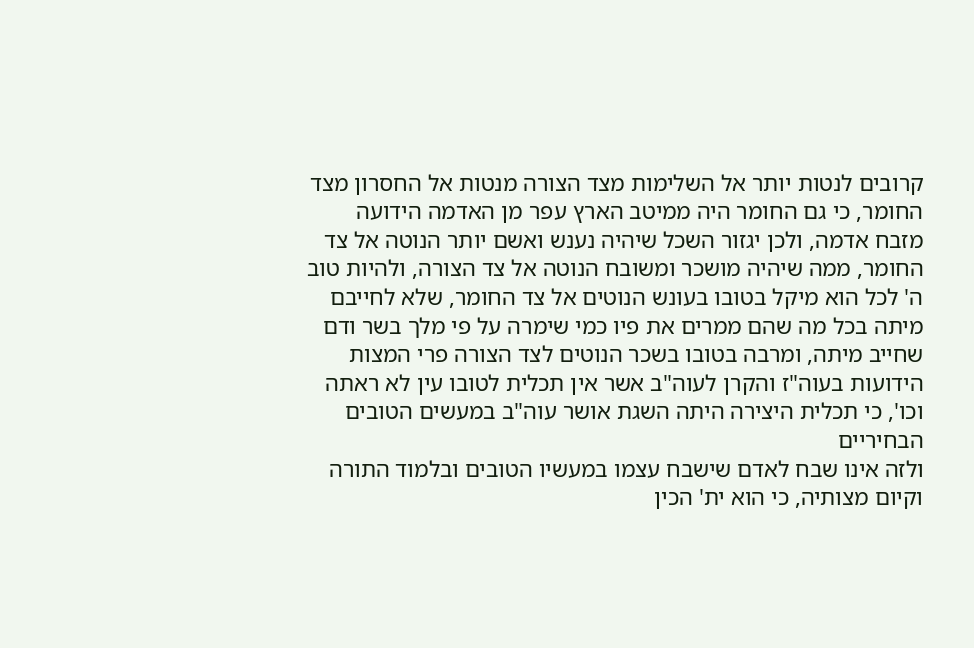קרובים לנטות יותר אל השלימות מצד הצורה מנטות אל החסרון מצד החומר, כי גם החומר היה ממיטב הארץ עפר מן האדמה הידועה מזבח אדמה, ולכן יגזור השכל שיהיה נענש ואשם יותר הנוטה אל צד החומר, ממה שיהיה מושכר ומשובח הנוטה אל צד הצורה, ולהיות טוב ה' לכל הוא מיקל בטובו בעונש הנוטים אל צד החומר, שלא לחייבם מיתה בכל מה שהם ממרים את פיו כמי שימרה על פי מלך בשר ודם שחייב מיתה, ומרבה בטובו בשכר הנוטים לצד הצורה פרי המצות הידועות בעוה"ז והקרן לעוה"ב אשר אין תכלית לטובו עין לא ראתה וכו', כי תכלית היצירה היתה השגת אושר עוה"ב במעשים הטובים הבחיריים
ולזה אינו שבח לאדם שישבח עצמו במעשיו הטובים ובלמוד התורה וקיום מצותיה, כי הוא ית' הכין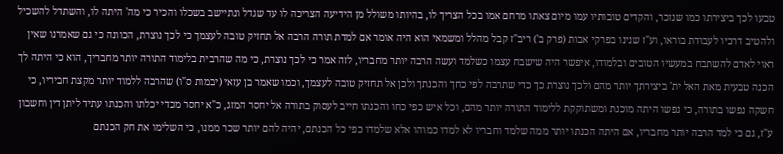טבעו לכך ביצירתו כמו שנזכר, והקדים טובותיו עמו מיום צאתו מרחם אמו בכל הצריך לו, בהיותו משולל מן הידיעה הצריכה לו עד שגדל ונתיישב בשכלו והכיר כי מה' היתה לו, והשתדל להשכיל ולהטיב דרכיו לעבודת בוראו, וע"ז שנינו בפרקי אבות (פרק ב') ריב"ז קבל מהלל ומשמאי הוא היה אומר אם למדת תורה הרבה אל תחזיק טובה לעצמך כי לכך נוצרת, הכוונה כי גם שאמרנו שאין ראוי לאדם להשתבח במעשיו הטובים ובלמודו, איפשר היה שישבח עצמו כשלמד ועשה הרבה יותר מחבריו, לזה אמר כי לכך נוצרת, כי מה שהרבית בלימוד התורה יותר מחבריך, הוא כי היתה לך הכנה טבעית מאת האל ית' ביצירתך יותר מהם ולכך נוצרת כך כדי שתרבה לפי כחך והכנתך ולכן אל תחזיק טובה לעצמך, וכמו שאמר בן עזאי (יבמות ס"ו) שהרבה ללמוד יותר מקצת חביריו, כי חשקה נפשו בתורה, כי נפשו היתה מוכנת ומשתוקקת ללימוד התורה יותר מהם, וכל איש כפי כחו והכנתו חייב לעסוק בתורה אל יחסר המזג, כ"א יחסר מכדי יכלתו והכנתו עתיד ליתן דין וחשבון ע"ז, גם כי למד הרבה יותר מחבריו, אם היתה הכנתו יותר ממה שלמד וחבריו לא למדו כמוהו אלא שלמדו כפי כל הכנתם, יהיה להם יותר שכר ממנו, כי השלימו את חק הכנתם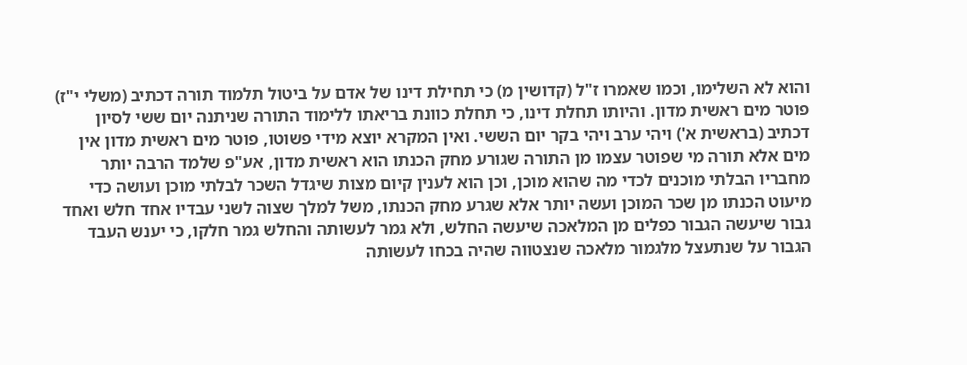והוא לא השלימו, וכמו שאמרו ז"ל (קדושין מ) כי תחילת דינו של אדם על ביטול תלמוד תורה דכתיב (משלי י"ז) פוטר מים ראשית מדון. והיותו תחלת דינו, כי תחלת כוונת בריאתו ללימוד התורה שניתנה יום ששי לסיון דכתיב (בראשית א') ויהי ערב ויהי בקר יום הששי. ואין המקרא יוצא מידי פשוטו, פוטר מים ראשית מדון אין מים אלא תורה מי שפוטר עצמו מן התורה שגורע מחק הכנתו הוא ראשית מדון, אע"פ שלמד הרבה יותר מחבריו הבלתי מוכנים לכדי מה שהוא מוכן, וכן הוא לענין קיום מצות שיגדל השכר לבלתי מוכן ועושה כדי מיעוט הכנתו מן שכר המוכן ועשה יותר אלא שגרע מחק הכנתו, משל למלך שצוה לשני עבדיו אחד חלש ואחד גבור שיעשה הגבור כפלים מן המלאכה שיעשה החלש, ולא גמר לעשותה והחלש גמר חלקו, כי יענש העבד הגבור על שנתעצל מלגמור מלאכה שנצטווה שהיה בכחו לעשותה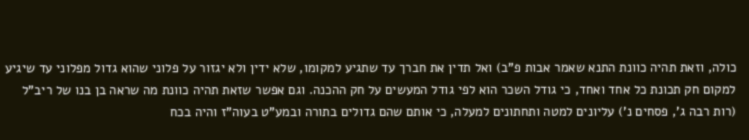כולה, וזאת תהיה כוונת התנא שאמר אבות פ"ב) ואל תדין את חברך עד שתגיע למקומו, שלא ידין ולא יגזור על פלוני שהוא גדול מפלוני עד שיגיע למקום חק תכונת כל אחד ואחד, כי גודל השכר הוא לפי גודל המעשים על חק ההכנה. וגם אפשר שזאת תהיה כוונת מה שראה בן בנו של ריב"ל (רות רבה ג', פסחים נ') עליונים למטה ותחתונים למעלה, כי אותם שהם גדולים בתורה ובמע"ט בעוה"ז והיה בכח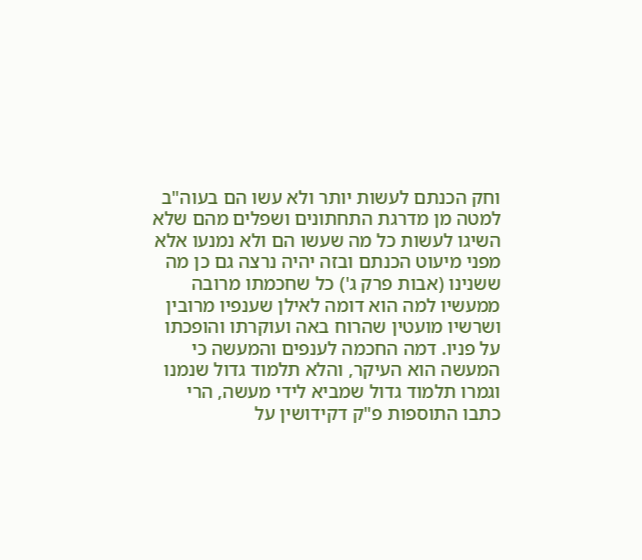וחק הכנתם לעשות יותר ולא עשו הם בעוה"ב למטה מן מדרגת התחתונים ושפלים מהם שלא השיגו לעשות כל מה שעשו הם ולא נמנעו אלא מפני מיעוט הכנתם ובזה יהיה נרצה גם כן מה ששנינו (אבות פרק ג') כל שחכמתו מרובה ממעשיו למה הוא דומה לאילן שענפיו מרובין ושרשיו מועטין שהרוח באה ועוקרתו והופכתו על פניו. דמה החכמה לענפים והמעשה כי המעשה הוא העיקר, והלא תלמוד גדול שנמנו וגמרו תלמוד גדול שמביא לידי מעשה, הרי כתבו התוספות פ"ק דקידושין על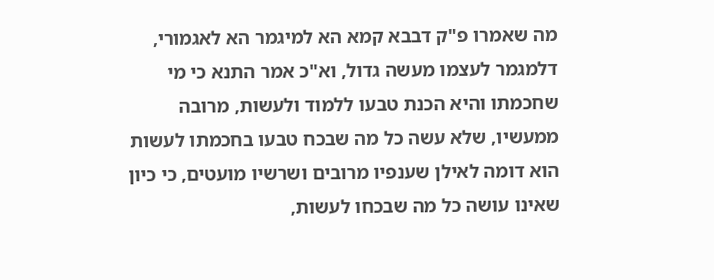מה שאמרו פ"ק דבבא קמא הא למיגמר הא לאגמורי, דלמגמר לעצמו מעשה גדול, וא"כ אמר התנא כי מי שחכמתו והיא הכנת טבעו ללמוד ולעשות, מרובה ממעשיו, שלא עשה כל מה שבכח טבעו בחכמתו לעשות הוא דומה לאילן שענפיו מרובים ושרשיו מועטים, כי כיון שאינו עושה כל מה שבכחו לעשות,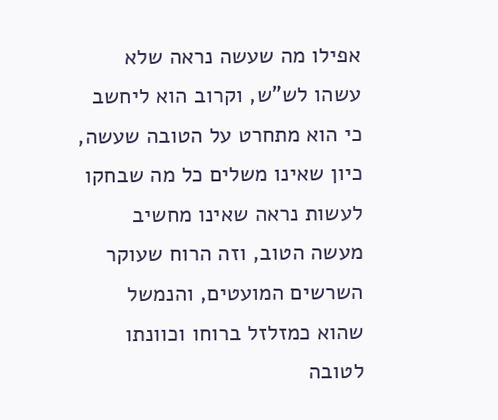אפילו מה שעשה נראה שלא עשהו לש"ש, וקרוב הוא ליחשב כי הוא מתחרט על הטובה שעשה, כיון שאינו משלים כל מה שבחקו לעשות נראה שאינו מחשיב מעשה הטוב, וזה הרוח שעוקר השרשים המועטים, והנמשל שהוא כמזלזל ברוחו וכוונתו לטובה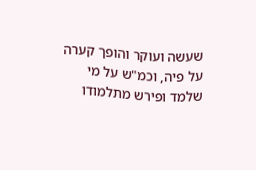שעשה ועוקר והופך קערה על פיה, וכמ"ש על מי שלמד ופירש מתלמודו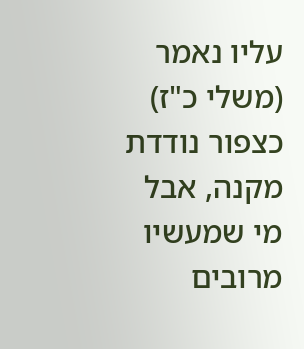עליו נאמר (משלי כ"ז) כצפור נודדת מקנה, אבל מי שמעשיו מרובים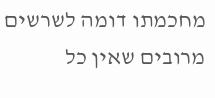מחכמתו דומה לשרשים מרובים שאין כל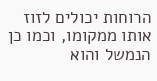הרוחות יכולים לזוז אותו ממקומו, וכמו כן הנמשל והוא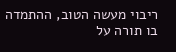ריבוי מעשה הטוב, ההתמדה בו תורה על